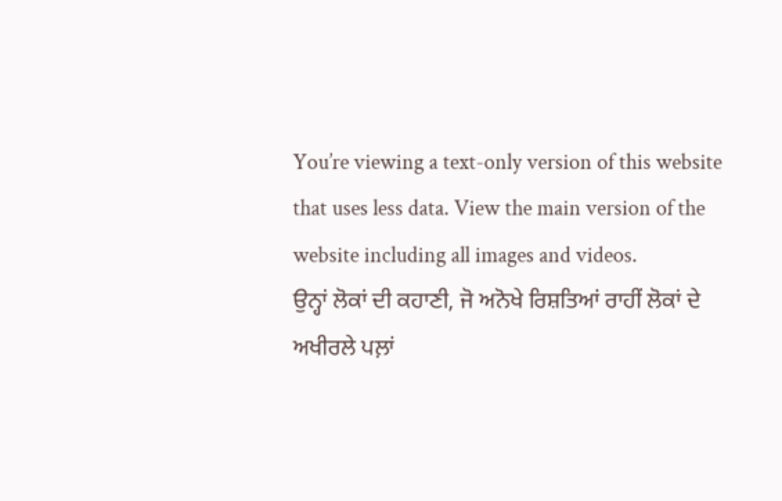You’re viewing a text-only version of this website that uses less data. View the main version of the website including all images and videos.
ਉਨ੍ਹਾਂ ਲੋਕਾਂ ਦੀ ਕਹਾਣੀ, ਜੋ ਅਨੋਖੇ ਰਿਸ਼ਤਿਆਂ ਰਾਹੀਂ ਲੋਕਾਂ ਦੇ ਅਖੀਰਲੇ ਪਲ਼ਾਂ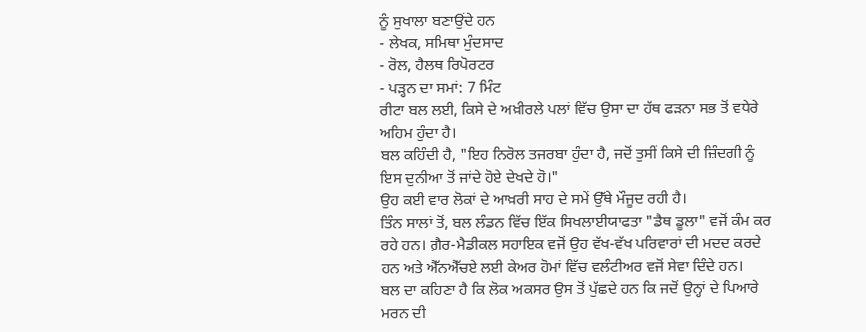ਨੂੰ ਸੁਖਾਲਾ ਬਣਾਉਂਦੇ ਹਨ
- ਲੇਖਕ, ਸਮਿਥਾ ਮੁੰਦਸਾਦ
- ਰੋਲ, ਹੈਲਥ ਰਿਪੋਰਟਰ
- ਪੜ੍ਹਨ ਦਾ ਸਮਾਂ: 7 ਮਿੰਟ
ਰੀਟਾ ਬਲ ਲਈ, ਕਿਸੇ ਦੇ ਅਖ਼ੀਰਲੇ ਪਲਾਂ ਵਿੱਚ ਉਸਾ ਦਾ ਹੱਥ ਫੜਨਾ ਸਭ ਤੋਂ ਵਧੇਰੇ ਅਹਿਮ ਹੁੰਦਾ ਹੈ।
ਬਲ ਕਹਿੰਦੀ ਹੈ, "ਇਹ ਨਿਰੋਲ ਤਜਰਬਾ ਹੁੰਦਾ ਹੈ, ਜਦੋਂ ਤੁਸੀਂ ਕਿਸੇ ਦੀ ਜ਼ਿੰਦਗੀ ਨੂੰ ਇਸ ਦੁਨੀਆ ਤੋਂ ਜਾਂਦੇ ਹੋਏ ਦੇਖਦੇ ਹੋ।"
ਉਹ ਕਈ ਵਾਰ ਲੋਕਾਂ ਦੇ ਆਖ਼ਰੀ ਸਾਹ ਦੇ ਸਮੇਂ ਉੱਥੇ ਮੌਜੂਦ ਰਹੀ ਹੈ।
ਤਿੰਨ ਸਾਲਾਂ ਤੋਂ, ਬਲ ਲੰਡਨ ਵਿੱਚ ਇੱਕ ਸਿਖਲਾਈਯਾਫਤਾ "ਡੈਥ ਡੂਲਾ" ਵਜੋਂ ਕੰਮ ਕਰ ਰਹੇ ਹਨ। ਗ਼ੈਰ-ਮੈਡੀਕਲ ਸਹਾਇਕ ਵਜੋਂ ਉਹ ਵੱਖ-ਵੱਖ ਪਰਿਵਾਰਾਂ ਦੀ ਮਦਦ ਕਰਦੇ ਹਨ ਅਤੇ ਐੱਨਐੱਚਏ ਲਈ ਕੇਅਰ ਹੋਮਾਂ ਵਿੱਚ ਵਲੰਟੀਅਰ ਵਜੋਂ ਸੇਵਾ ਦਿੰਦੇ ਹਨ।
ਬਲ ਦਾ ਕਹਿਣਾ ਹੈ ਕਿ ਲੋਕ ਅਕਸਰ ਉਸ ਤੋਂ ਪੁੱਛਦੇ ਹਨ ਕਿ ਜਦੋਂ ਉਨ੍ਹਾਂ ਦੇ ਪਿਆਰੇ ਮਰਨ ਦੀ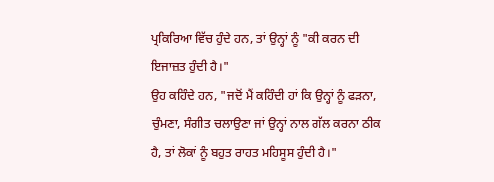ਪ੍ਰਕਿਰਿਆ ਵਿੱਚ ਹੁੰਦੇ ਹਨ, ਤਾਂ ਉਨ੍ਹਾਂ ਨੂੰ "ਕੀ ਕਰਨ ਦੀ ਇਜਾਜ਼ਤ ਹੁੰਦੀ ਹੈ।"
ਉਹ ਕਹਿੰਦੇ ਹਨ, "ਜਦੋਂ ਮੈਂ ਕਹਿੰਦੀ ਹਾਂ ਕਿ ਉਨ੍ਹਾਂ ਨੂੰ ਫੜਨਾ, ਚੁੰਮਣਾ, ਸੰਗੀਤ ਚਲਾਉਣਾ ਜਾਂ ਉਨ੍ਹਾਂ ਨਾਲ ਗੱਲ ਕਰਨਾ ਠੀਕ ਹੈ, ਤਾਂ ਲੋਕਾਂ ਨੂੰ ਬਹੁਤ ਰਾਹਤ ਮਹਿਸੂਸ ਹੁੰਦੀ ਹੈ।"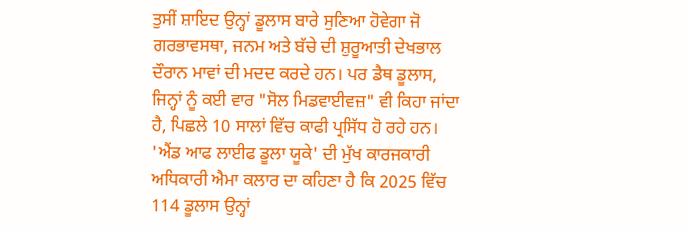ਤੁਸੀਂ ਸ਼ਾਇਦ ਉਨ੍ਹਾਂ ਡੂਲਾਸ ਬਾਰੇ ਸੁਣਿਆ ਹੋਵੇਗਾ ਜੋ ਗਰਭਾਵਸਥਾ, ਜਨਮ ਅਤੇ ਬੱਚੇ ਦੀ ਸ਼ੁਰੂਆਤੀ ਦੇਖਭਾਲ ਦੌਰਾਨ ਮਾਵਾਂ ਦੀ ਮਦਦ ਕਰਦੇ ਹਨ। ਪਰ ਡੈਥ ਡੂਲਾਸ, ਜਿਨ੍ਹਾਂ ਨੂੰ ਕਈ ਵਾਰ "ਸੋਲ ਮਿਡਵਾਈਵਜ਼" ਵੀ ਕਿਹਾ ਜਾਂਦਾ ਹੈ, ਪਿਛਲੇ 10 ਸਾਲਾਂ ਵਿੱਚ ਕਾਫੀ ਪ੍ਰਸਿੱਧ ਹੋ ਰਹੇ ਹਨ।
'ਐਂਡ ਆਫ ਲਾਈਫ ਡੂਲਾ ਯੂਕੇ' ਦੀ ਮੁੱਖ ਕਾਰਜਕਾਰੀ ਅਧਿਕਾਰੀ ਐਮਾ ਕਲਾਰ ਦਾ ਕਹਿਣਾ ਹੈ ਕਿ 2025 ਵਿੱਚ 114 ਡੂਲਾਸ ਉਨ੍ਹਾਂ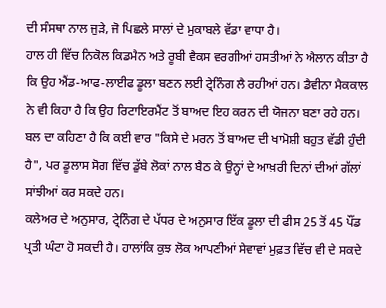ਦੀ ਸੰਸਥਾ ਨਾਲ ਜੁੜੇ, ਜੋ ਪਿਛਲੇ ਸਾਲਾਂ ਦੇ ਮੁਕਾਬਲੇ ਵੱਡਾ ਵਾਧਾ ਹੈ।
ਹਾਲ ਹੀ ਵਿੱਚ ਨਿਕੋਲ ਕਿਡਮੈਨ ਅਤੇ ਰੂਬੀ ਵੈਕਸ ਵਰਗੀਆਂ ਹਸਤੀਆਂ ਨੇ ਐਲਾਨ ਕੀਤਾ ਹੈ ਕਿ ਉਹ ਐਂਡ-ਆਫ-ਲਾਈਫ ਡੂਲਾ ਬਣਨ ਲਈ ਟ੍ਰੇਨਿੰਗ ਲੈ ਰਹੀਆਂ ਹਨ। ਡੈਵੀਨਾ ਮੈਕਕਾਲ ਨੇ ਵੀ ਕਿਹਾ ਹੈ ਕਿ ਉਹ ਰਿਟਾਇਰਮੈਂਟ ਤੋਂ ਬਾਅਦ ਇਹ ਕਰਨ ਦੀ ਯੋਜਨਾ ਬਣਾ ਰਹੇ ਹਨ।
ਬਲ ਦਾ ਕਹਿਣਾ ਹੈ ਕਿ ਕਈ ਵਾਰ "ਕਿਸੇ ਦੇ ਮਰਨ ਤੋਂ ਬਾਅਦ ਦੀ ਖਾਮੋਸ਼ੀ ਬਹੁਤ ਵੱਡੀ ਹੁੰਦੀ ਹੈ", ਪਰ ਡੂਲਾਸ ਸੋਗ ਵਿੱਚ ਡੁੱਬੇ ਲੋਕਾਂ ਨਾਲ ਬੈਠ ਕੇ ਉਨ੍ਹਾਂ ਦੇ ਆਖ਼ਰੀ ਦਿਨਾਂ ਦੀਆਂ ਗੱਲਾਂ ਸਾਂਝੀਆਂ ਕਰ ਸਕਦੇ ਹਨ।
ਕਲੇਅਰ ਦੇ ਅਨੁਸਾਰ, ਟ੍ਰੇਨਿੰਗ ਦੇ ਪੱਧਰ ਦੇ ਅਨੁਸਾਰ ਇੱਕ ਡੂਲਾ ਦੀ ਫੀਸ 25 ਤੋਂ 45 ਪੌਂਡ ਪ੍ਰਤੀ ਘੰਟਾ ਹੋ ਸਕਦੀ ਹੈ। ਹਾਲਾਂਕਿ ਕੁਝ ਲੋਕ ਆਪਣੀਆਂ ਸੇਵਾਵਾਂ ਮੁਫ਼ਤ ਵਿੱਚ ਵੀ ਦੇ ਸਕਦੇ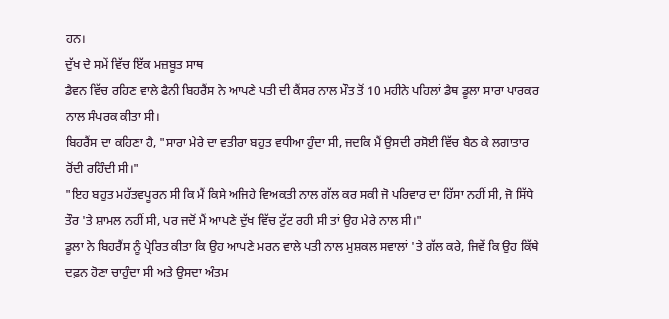ਹਨ।
ਦੁੱਖ ਦੇ ਸਮੇਂ ਵਿੱਚ ਇੱਕ ਮਜ਼ਬੂਤ ਸਾਥ
ਡੈਵਨ ਵਿੱਚ ਰਹਿਣ ਵਾਲੇ ਫੈਨੀ ਬਿਹਰੈਂਸ ਨੇ ਆਪਣੇ ਪਤੀ ਦੀ ਕੈਂਸਰ ਨਾਲ ਮੌਤ ਤੋਂ 10 ਮਹੀਨੇ ਪਹਿਲਾਂ ਡੈਥ ਡੂਲਾ ਸਾਰਾ ਪਾਰਕਰ ਨਾਲ ਸੰਪਰਕ ਕੀਤਾ ਸੀ।
ਬਿਹਰੈਂਸ ਦਾ ਕਹਿਣਾ ਹੈ, "ਸਾਰਾ ਮੇਰੇ ਦਾ ਵਤੀਰਾ ਬਹੁਤ ਵਧੀਆ ਹੁੰਦਾ ਸੀ, ਜਦਕਿ ਮੈਂ ਉਸਦੀ ਰਸੋਈ ਵਿੱਚ ਬੈਠ ਕੇ ਲਗਾਤਾਰ ਰੋਂਦੀ ਰਹਿੰਦੀ ਸੀ।"
"ਇਹ ਬਹੁਤ ਮਹੱਤਵਪੂਰਨ ਸੀ ਕਿ ਮੈਂ ਕਿਸੇ ਅਜਿਹੇ ਵਿਅਕਤੀ ਨਾਲ ਗੱਲ ਕਰ ਸਕੀ ਜੋ ਪਰਿਵਾਰ ਦਾ ਹਿੱਸਾ ਨਹੀਂ ਸੀ, ਜੋ ਸਿੱਧੇ ਤੌਰ 'ਤੇ ਸ਼ਾਮਲ ਨਹੀਂ ਸੀ, ਪਰ ਜਦੋਂ ਮੈਂ ਆਪਣੇ ਦੁੱਖ ਵਿੱਚ ਟੁੱਟ ਰਹੀ ਸੀ ਤਾਂ ਉਹ ਮੇਰੇ ਨਾਲ ਸੀ।"
ਡੂਲਾ ਨੇ ਬਿਹਰੈਂਸ ਨੂੰ ਪ੍ਰੇਰਿਤ ਕੀਤਾ ਕਿ ਉਹ ਆਪਣੇ ਮਰਨ ਵਾਲੇ ਪਤੀ ਨਾਲ ਮੁਸ਼ਕਲ ਸਵਾਲਾਂ 'ਤੇ ਗੱਲ ਕਰੇ, ਜਿਵੇਂ ਕਿ ਉਹ ਕਿੱਥੇ ਦਫ਼ਨ ਹੋਣਾ ਚਾਹੁੰਦਾ ਸੀ ਅਤੇ ਉਸਦਾ ਅੰਤਮ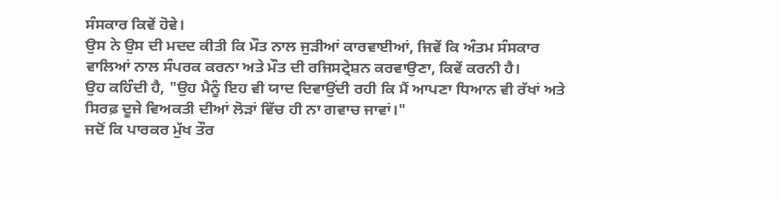ਸੰਸਕਾਰ ਕਿਵੇਂ ਹੋਵੇ।
ਉਸ ਨੇ ਉਸ ਦੀ ਮਦਦ ਕੀਤੀ ਕਿ ਮੌਤ ਨਾਲ ਜੁੜੀਆਂ ਕਾਰਵਾਈਆਂ, ਜਿਵੇਂ ਕਿ ਅੰਤਮ ਸੰਸਕਾਰ ਵਾਲਿਆਂ ਨਾਲ ਸੰਪਰਕ ਕਰਨਾ ਅਤੇ ਮੌਤ ਦੀ ਰਜਿਸਟ੍ਰੇਸ਼ਨ ਕਰਵਾਉਣਾ, ਕਿਵੇਂ ਕਰਨੀ ਹੈ।
ਉਹ ਕਹਿੰਦੀ ਹੈ, "ਉਹ ਮੈਨੂੰ ਇਹ ਵੀ ਯਾਦ ਦਿਵਾਉਂਦੀ ਰਹੀ ਕਿ ਮੈਂ ਆਪਣਾ ਧਿਆਨ ਵੀ ਰੱਖਾਂ ਅਤੇ ਸਿਰਫ਼ ਦੂਜੇ ਵਿਅਕਤੀ ਦੀਆਂ ਲੋੜਾਂ ਵਿੱਚ ਹੀ ਨਾ ਗਵਾਚ ਜਾਵਾਂ।"
ਜਦੋਂ ਕਿ ਪਾਰਕਰ ਮੁੱਖ ਤੌਰ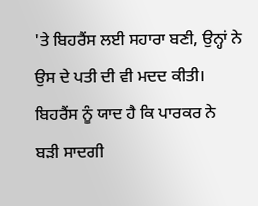'ਤੇ ਬਿਹਰੈਂਸ ਲਈ ਸਹਾਰਾ ਬਣੀ, ਉਨ੍ਹਾਂ ਨੇ ਉਸ ਦੇ ਪਤੀ ਦੀ ਵੀ ਮਦਦ ਕੀਤੀ। ਬਿਹਰੈਂਸ ਨੂੰ ਯਾਦ ਹੈ ਕਿ ਪਾਰਕਰ ਨੇ ਬੜੀ ਸਾਦਗੀ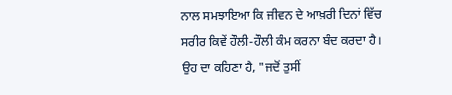ਨਾਲ ਸਮਝਾਇਆ ਕਿ ਜੀਵਨ ਦੇ ਆਖ਼ਰੀ ਦਿਨਾਂ ਵਿੱਚ ਸਰੀਰ ਕਿਵੇਂ ਹੌਲੀ-ਹੌਲੀ ਕੰਮ ਕਰਨਾ ਬੰਦ ਕਰਦਾ ਹੈ।
ਉਹ ਦਾ ਕਹਿਣਾ ਹੈ, "ਜਦੋਂ ਤੁਸੀਂ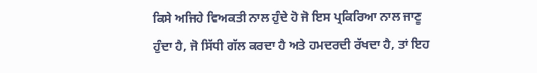ਕਿਸੇ ਅਜਿਹੇ ਵਿਅਕਤੀ ਨਾਲ ਹੁੰਦੇ ਹੋ ਜੋ ਇਸ ਪ੍ਰਕਿਰਿਆ ਨਾਲ ਜਾਣੂ ਹੁੰਦਾ ਹੈ, ਜੋ ਸਿੱਧੀ ਗੱਲ ਕਰਦਾ ਹੈ ਅਤੇ ਹਮਦਰਦੀ ਰੱਖਦਾ ਹੈ, ਤਾਂ ਇਹ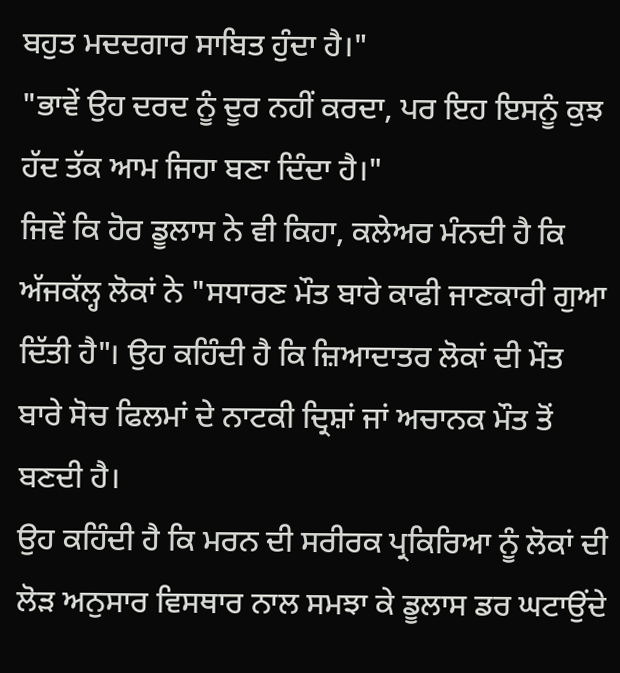ਬਹੁਤ ਮਦਦਗਾਰ ਸਾਬਿਤ ਹੁੰਦਾ ਹੈ।"
"ਭਾਵੇਂ ਉਹ ਦਰਦ ਨੂੰ ਦੂਰ ਨਹੀਂ ਕਰਦਾ, ਪਰ ਇਹ ਇਸਨੂੰ ਕੁਝ ਹੱਦ ਤੱਕ ਆਮ ਜਿਹਾ ਬਣਾ ਦਿੰਦਾ ਹੈ।"
ਜਿਵੇਂ ਕਿ ਹੋਰ ਡੂਲਾਸ ਨੇ ਵੀ ਕਿਹਾ, ਕਲੇਅਰ ਮੰਨਦੀ ਹੈ ਕਿ ਅੱਜਕੱਲ੍ਹ ਲੋਕਾਂ ਨੇ "ਸਧਾਰਣ ਮੌਤ ਬਾਰੇ ਕਾਫੀ ਜਾਣਕਾਰੀ ਗੁਆ ਦਿੱਤੀ ਹੈ"। ਉਹ ਕਹਿੰਦੀ ਹੈ ਕਿ ਜ਼ਿਆਦਾਤਰ ਲੋਕਾਂ ਦੀ ਮੌਤ ਬਾਰੇ ਸੋਚ ਫਿਲਮਾਂ ਦੇ ਨਾਟਕੀ ਦ੍ਰਿਸ਼ਾਂ ਜਾਂ ਅਚਾਨਕ ਮੌਤ ਤੋਂ ਬਣਦੀ ਹੈ।
ਉਹ ਕਹਿੰਦੀ ਹੈ ਕਿ ਮਰਨ ਦੀ ਸਰੀਰਕ ਪ੍ਰਕਿਰਿਆ ਨੂੰ ਲੋਕਾਂ ਦੀ ਲੋੜ ਅਨੁਸਾਰ ਵਿਸਥਾਰ ਨਾਲ ਸਮਝਾ ਕੇ ਡੂਲਾਸ ਡਰ ਘਟਾਉਂਦੇ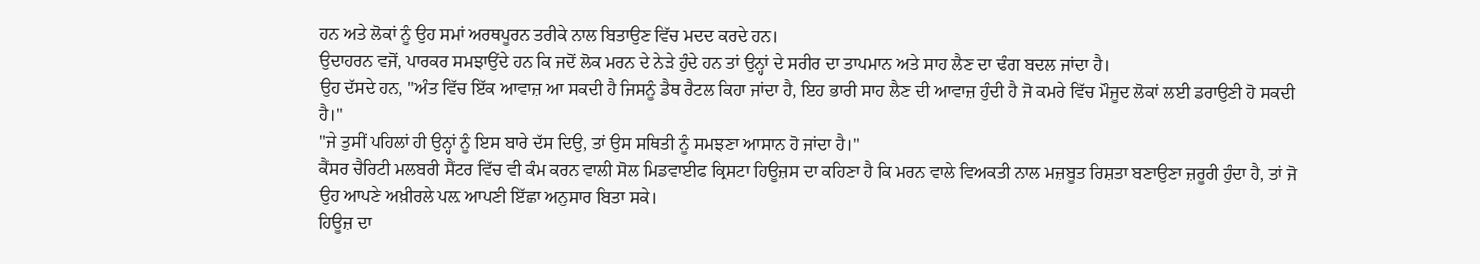ਹਨ ਅਤੇ ਲੋਕਾਂ ਨੂੰ ਉਹ ਸਮਾਂ ਅਰਥਪੂਰਨ ਤਰੀਕੇ ਨਾਲ ਬਿਤਾਉਣ ਵਿੱਚ ਮਦਦ ਕਰਦੇ ਹਨ।
ਉਦਾਹਰਨ ਵਜੋਂ, ਪਾਰਕਰ ਸਮਝਾਉਂਦੇ ਹਨ ਕਿ ਜਦੋਂ ਲੋਕ ਮਰਨ ਦੇ ਨੇੜੇ ਹੁੰਦੇ ਹਨ ਤਾਂ ਉਨ੍ਹਾਂ ਦੇ ਸਰੀਰ ਦਾ ਤਾਪਮਾਨ ਅਤੇ ਸਾਹ ਲੈਣ ਦਾ ਢੰਗ ਬਦਲ ਜਾਂਦਾ ਹੈ।
ਉਹ ਦੱਸਦੇ ਹਨ, "ਅੰਤ ਵਿੱਚ ਇੱਕ ਆਵਾਜ਼ ਆ ਸਕਦੀ ਹੈ ਜਿਸਨੂੰ ਡੈਥ ਰੈਟਲ ਕਿਹਾ ਜਾਂਦਾ ਹੈ, ਇਹ ਭਾਰੀ ਸਾਹ ਲੈਣ ਦੀ ਆਵਾਜ਼ ਹੁੰਦੀ ਹੈ ਜੋ ਕਮਰੇ ਵਿੱਚ ਮੌਜੂਦ ਲੋਕਾਂ ਲਈ ਡਰਾਉਣੀ ਹੋ ਸਕਦੀ ਹੈ।"
"ਜੇ ਤੁਸੀਂ ਪਹਿਲਾਂ ਹੀ ਉਨ੍ਹਾਂ ਨੂੰ ਇਸ ਬਾਰੇ ਦੱਸ ਦਿਉ, ਤਾਂ ਉਸ ਸਥਿਤੀ ਨੂੰ ਸਮਝਣਾ ਆਸਾਨ ਹੋ ਜਾਂਦਾ ਹੈ।"
ਕੈਂਸਰ ਚੈਰਿਟੀ ਮਲਬਰੀ ਸੈਂਟਰ ਵਿੱਚ ਵੀ ਕੰਮ ਕਰਨ ਵਾਲੀ ਸੋਲ ਮਿਡਵਾਈਫ ਕ੍ਰਿਸਟਾ ਹਿਊਜ਼ਸ ਦਾ ਕਹਿਣਾ ਹੈ ਕਿ ਮਰਨ ਵਾਲੇ ਵਿਅਕਤੀ ਨਾਲ ਮਜ਼ਬੂਤ ਰਿਸ਼ਤਾ ਬਣਾਉਣਾ ਜ਼ਰੂਰੀ ਹੁੰਦਾ ਹੈ, ਤਾਂ ਜੋ ਉਹ ਆਪਣੇ ਅਖ਼ੀਰਲੇ ਪਲ਼ ਆਪਣੀ ਇੱਛਾ ਅਨੁਸਾਰ ਬਿਤਾ ਸਕੇ।
ਹਿਊਜ਼ ਦਾ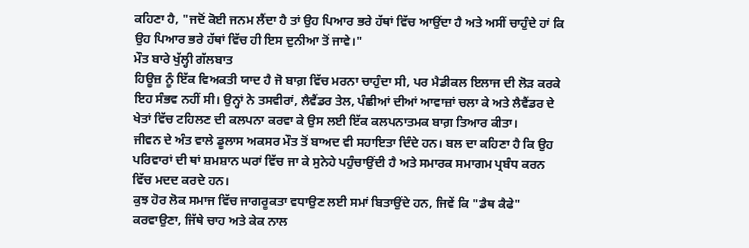ਕਹਿਣਾ ਹੈ, "ਜਦੋਂ ਕੋਈ ਜਨਮ ਲੈਂਦਾ ਹੈ ਤਾਂ ਉਹ ਪਿਆਰ ਭਰੇ ਹੱਥਾਂ ਵਿੱਚ ਆਉਂਦਾ ਹੈ ਅਤੇ ਅਸੀਂ ਚਾਹੁੰਦੇ ਹਾਂ ਕਿ ਉਹ ਪਿਆਰ ਭਰੇ ਹੱਥਾਂ ਵਿੱਚ ਹੀ ਇਸ ਦੁਨੀਆ ਤੋਂ ਜਾਵੇ।"
ਮੌਤ ਬਾਰੇ ਖੁੱਲ੍ਹੀ ਗੱਲਬਾਤ
ਹਿਊਜ਼ ਨੂੰ ਇੱਕ ਵਿਅਕਤੀ ਯਾਦ ਹੈ ਜੋ ਬਾਗ਼ ਵਿੱਚ ਮਰਨਾ ਚਾਹੁੰਦਾ ਸੀ, ਪਰ ਮੈਡੀਕਲ ਇਲਾਜ ਦੀ ਲੋੜ ਕਰਕੇ ਇਹ ਸੰਭਵ ਨਹੀਂ ਸੀ। ਉਨ੍ਹਾਂ ਨੇ ਤਸਵੀਰਾਂ, ਲੈਵੈਂਡਰ ਤੇਲ, ਪੰਛੀਆਂ ਦੀਆਂ ਆਵਾਜ਼ਾਂ ਚਲਾ ਕੇ ਅਤੇ ਲੈਵੈਂਡਰ ਦੇ ਖੇਤਾਂ ਵਿੱਚ ਟਹਿਲਣ ਦੀ ਕਲਪਨਾ ਕਰਵਾ ਕੇ ਉਸ ਲਈ ਇੱਕ ਕਲਪਨਾਤਮਕ ਬਾਗ਼ ਤਿਆਰ ਕੀਤਾ।
ਜੀਵਨ ਦੇ ਅੰਤ ਵਾਲੇ ਡੂਲਾਸ ਅਕਸਰ ਮੌਤ ਤੋਂ ਬਾਅਦ ਵੀ ਸਹਾਇਤਾ ਦਿੰਦੇ ਹਨ। ਬਲ ਦਾ ਕਹਿਣਾ ਹੈ ਕਿ ਉਹ ਪਰਿਵਾਰਾਂ ਦੀ ਥਾਂ ਸ਼ਮਸ਼ਾਨ ਘਰਾਂ ਵਿੱਚ ਜਾ ਕੇ ਸੁਨੇਹੇ ਪਹੁੰਚਾਉਂਦੀ ਹੈ ਅਤੇ ਸਮਾਰਕ ਸਮਾਗਮ ਪ੍ਰਬੰਧ ਕਰਨ ਵਿੱਚ ਮਦਦ ਕਰਦੇ ਹਨ।
ਕੁਝ ਹੋਰ ਲੋਕ ਸਮਾਜ ਵਿੱਚ ਜਾਗਰੂਕਤਾ ਵਧਾਉਣ ਲਈ ਸਮਾਂ ਬਿਤਾਉਂਦੇ ਹਨ, ਜਿਵੇਂ ਕਿ "ਡੈਥ ਕੈਫੇ" ਕਰਵਾਉਣਾ, ਜਿੱਥੇ ਚਾਹ ਅਤੇ ਕੇਕ ਨਾਲ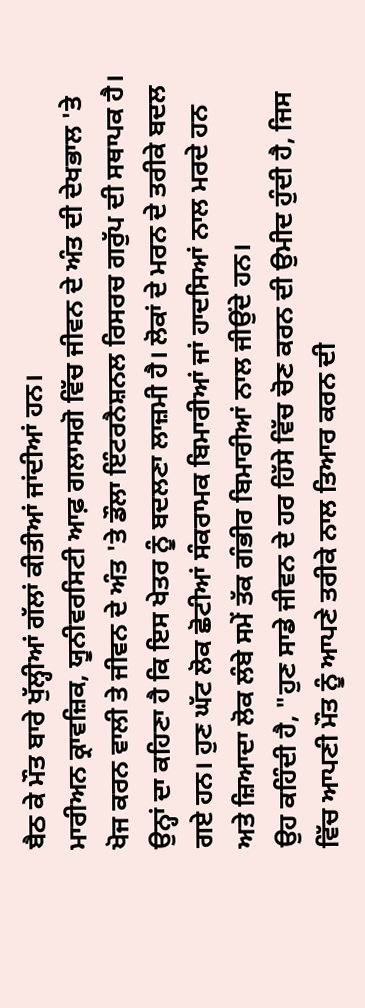ਬੈਠ ਕੇ ਮੌਤ ਬਾਰੇ ਖੁੱਲ੍ਹੀਆਂ ਗੱਲਾਂ ਕੀਤੀਆਂ ਜਾਂਦੀਆਂ ਹਨ।
ਮਾਰੀਅਨ ਕ੍ਰਾਵਜ਼ਿਕ, ਯੂਨੀਵਰਸਿਟੀ ਆਫ਼ ਗਲਾਸਗੋ ਵਿੱਚ ਜੀਵਨ ਦੇ ਅੰਤ ਦੀ ਦੇਖਭਾਲ 'ਤੇ ਖੋਜ ਕਰਨ ਵਾਲੀ ਤੇ ਜੀਵਨ ਦੇ ਅੰਤ 'ਤੇ ਡੌਲਾ ਇੰਟਰਨੈਸ਼ਨਲ ਰਿਸਰਚ ਗਰੁੱਪ ਦੀ ਸਥਾਪਕ ਹੈ।
ਉਨ੍ਹਾਂ ਦਾ ਕਹਿਣਾ ਹੈ ਕਿ ਇਸ ਖੇਤਰ ਨੂੰ ਬਦਲਣਾ ਲਾਜ਼ਮੀ ਹੈ। ਲੋਕਾਂ ਦੇ ਮਰਨ ਦੇ ਤਰੀਕੇ ਬਦਲ ਗਏ ਹਨ। ਹੁਣ ਘੱਟ ਲੋਕ ਛੋਟੀਆਂ ਸੰਕਰਾਮਕ ਬਿਮਾਰੀਆਂ ਜਾਂ ਹਾਦਸਿਆਂ ਨਾਲ ਮਰਦੇ ਹਨ ਅਤੇ ਜ਼ਿਆਦਾ ਲੋਕ ਲੰਬੇ ਸਮੇਂ ਤੱਕ ਗੰਭੀਰ ਬਿਮਾਰੀਆਂ ਨਾਲ ਜੀਉਂਦੇ ਹਨ।
ਉਹ ਕਹਿੰਦੀ ਹੈ, "ਹੁਣ ਸਾਡੇ ਜੀਵਨ ਦੇ ਹਰ ਹਿੱਸੇ ਵਿੱਚ ਚੋਣ ਕਰਨ ਦੀ ਉਮੀਦ ਹੁੰਦੀ ਹੈ, ਜਿਸ ਵਿੱਚ ਆਪਣੀ ਮੌਤ ਨੂੰ ਆਪਣੇ ਤਰੀਕੇ ਨਾਲ ਤਿਆਰ ਕਰਨ ਦੀ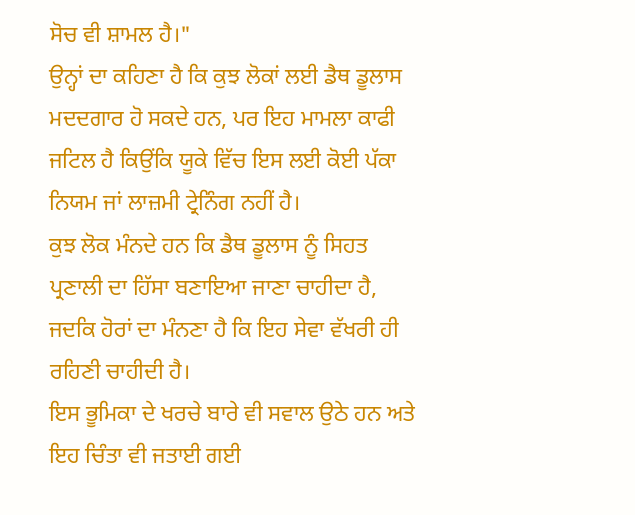ਸੋਚ ਵੀ ਸ਼ਾਮਲ ਹੈ।"
ਉਨ੍ਹਾਂ ਦਾ ਕਹਿਣਾ ਹੈ ਕਿ ਕੁਝ ਲੋਕਾਂ ਲਈ ਡੈਥ ਡੂਲਾਸ ਮਦਦਗਾਰ ਹੋ ਸਕਦੇ ਹਨ, ਪਰ ਇਹ ਮਾਮਲਾ ਕਾਫੀ ਜਟਿਲ ਹੈ ਕਿਉਂਕਿ ਯੂਕੇ ਵਿੱਚ ਇਸ ਲਈ ਕੋਈ ਪੱਕਾ ਨਿਯਮ ਜਾਂ ਲਾਜ਼ਮੀ ਟ੍ਰੇਨਿੰਗ ਨਹੀਂ ਹੈ।
ਕੁਝ ਲੋਕ ਮੰਨਦੇ ਹਨ ਕਿ ਡੈਥ ਡੂਲਾਸ ਨੂੰ ਸਿਹਤ ਪ੍ਰਣਾਲੀ ਦਾ ਹਿੱਸਾ ਬਣਾਇਆ ਜਾਣਾ ਚਾਹੀਦਾ ਹੈ, ਜਦਕਿ ਹੋਰਾਂ ਦਾ ਮੰਨਣਾ ਹੈ ਕਿ ਇਹ ਸੇਵਾ ਵੱਖਰੀ ਹੀ ਰਹਿਣੀ ਚਾਹੀਦੀ ਹੈ।
ਇਸ ਭੂਮਿਕਾ ਦੇ ਖਰਚੇ ਬਾਰੇ ਵੀ ਸਵਾਲ ਉਠੇ ਹਨ ਅਤੇ ਇਹ ਚਿੰਤਾ ਵੀ ਜਤਾਈ ਗਈ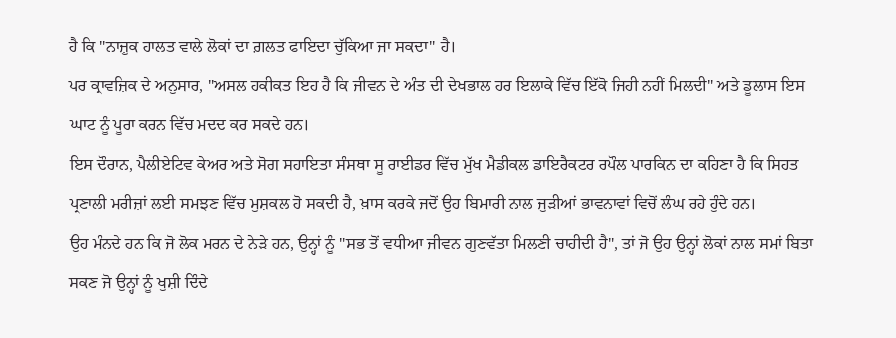ਹੈ ਕਿ "ਨਾਜ਼ੁਕ ਹਾਲਤ ਵਾਲੇ ਲੋਕਾਂ ਦਾ ਗ਼ਲਤ ਫਾਇਦਾ ਚੁੱਕਿਆ ਜਾ ਸਕਦਾ" ਹੈ।
ਪਰ ਕ੍ਰਾਵਜ਼ਿਕ ਦੇ ਅਨੁਸਾਰ, "ਅਸਲ ਹਕੀਕਤ ਇਹ ਹੈ ਕਿ ਜੀਵਨ ਦੇ ਅੰਤ ਦੀ ਦੇਖਭਾਲ ਹਰ ਇਲਾਕੇ ਵਿੱਚ ਇੱਕੋ ਜਿਹੀ ਨਹੀਂ ਮਿਲਦੀ" ਅਤੇ ਡੂਲਾਸ ਇਸ ਘਾਟ ਨੂੰ ਪੂਰਾ ਕਰਨ ਵਿੱਚ ਮਦਦ ਕਰ ਸਕਦੇ ਹਨ।
ਇਸ ਦੌਰਾਨ, ਪੈਲੀਏਟਿਵ ਕੇਅਰ ਅਤੇ ਸੋਗ ਸਹਾਇਤਾ ਸੰਸਥਾ ਸੂ ਰਾਈਡਰ ਵਿੱਚ ਮੁੱਖ ਮੈਡੀਕਲ ਡਾਇਰੈਕਟਰ ਰਪੌਲ ਪਾਰਕਿਨ ਦਾ ਕਹਿਣਾ ਹੈ ਕਿ ਸਿਹਤ ਪ੍ਰਣਾਲੀ ਮਰੀਜ਼ਾਂ ਲਈ ਸਮਝਣ ਵਿੱਚ ਮੁਸ਼ਕਲ ਹੋ ਸਕਦੀ ਹੈ, ਖ਼ਾਸ ਕਰਕੇ ਜਦੋਂ ਉਹ ਬਿਮਾਰੀ ਨਾਲ ਜੁੜੀਆਂ ਭਾਵਨਾਵਾਂ ਵਿਚੋਂ ਲੰਘ ਰਹੇ ਹੁੰਦੇ ਹਨ।
ਉਹ ਮੰਨਦੇ ਹਨ ਕਿ ਜੋ ਲੋਕ ਮਰਨ ਦੇ ਨੇੜੇ ਹਨ, ਉਨ੍ਹਾਂ ਨੂੰ "ਸਭ ਤੋਂ ਵਧੀਆ ਜੀਵਨ ਗੁਣਵੱਤਾ ਮਿਲਣੀ ਚਾਹੀਦੀ ਹੈ", ਤਾਂ ਜੋ ਉਹ ਉਨ੍ਹਾਂ ਲੋਕਾਂ ਨਾਲ ਸਮਾਂ ਬਿਤਾ ਸਕਣ ਜੋ ਉਨ੍ਹਾਂ ਨੂੰ ਖੁਸ਼ੀ ਦਿੰਦੇ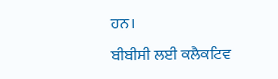ਹਨ।
ਬੀਬੀਸੀ ਲਈ ਕਲੈਕਟਿਵ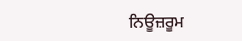ਨਿਊਜ਼ਰੂਮ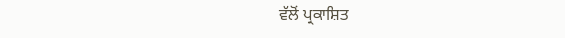ਵੱਲੋਂ ਪ੍ਰਕਾਸ਼ਿਤ